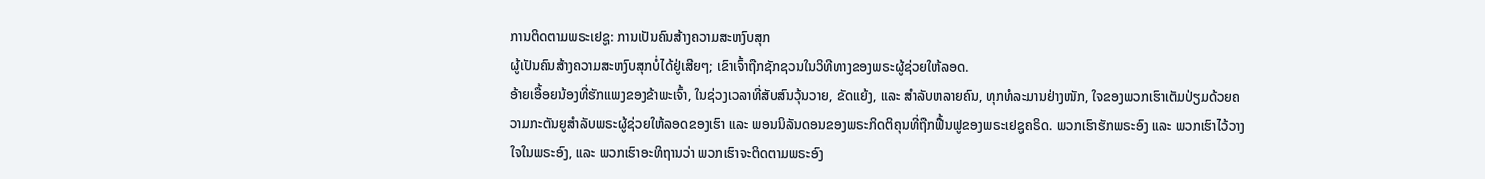ການຕິດຕາມພຣະເຢຊູ: ການເປັນຄົນສ້າງຄວາມສະຫງົບສຸກ
ຜູ້ເປັນຄົນສ້າງຄວາມສະຫງົບສຸກບໍ່ໄດ້ຢູ່ເສີຍໆ; ເຂົາເຈົ້າຖືກຊັກຊວນໃນວິທີທາງຂອງພຣະຜູ້ຊ່ວຍໃຫ້ລອດ.
ອ້າຍເອື້ອຍນ້ອງທີ່ຮັກແພງຂອງຂ້າພະເຈົ້າ, ໃນຊ່ວງເວລາທີ່ສັບສົນວຸ້ນວາຍ, ຂັດແຍ້ງ, ແລະ ສຳລັບຫລາຍຄົນ, ທຸກທໍລະມານຢ່າງໜັກ, ໃຈຂອງພວກເຮົາເຕັມປ່ຽມດ້ວຍຄວາມກະຕັນຍູສຳລັບພຣະຜູ້ຊ່ວຍໃຫ້ລອດຂອງເຮົາ ແລະ ພອນນິລັນດອນຂອງພຣະກິດຕິຄຸນທີ່ຖືກຟື້ນຟູຂອງພຣະເຢຊູຄຣິດ. ພວກເຮົາຮັກພຣະອົງ ແລະ ພວກເຮົາໄວ້ວາງໃຈໃນພຣະອົງ, ແລະ ພວກເຮົາອະທິຖານວ່າ ພວກເຮົາຈະຕິດຕາມພຣະອົງ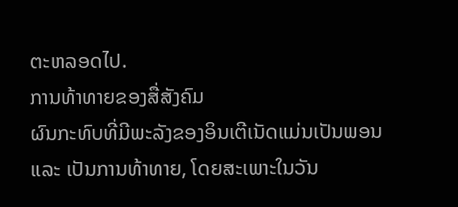ຕະຫລອດໄປ.
ການທ້າທາຍຂອງສື່ສັງຄົມ
ຜົນກະທົບທີ່ມີພະລັງຂອງອິນເຕີເນັດແມ່ນເປັນພອນ ແລະ ເປັນການທ້າທາຍ, ໂດຍສະເພາະໃນວັນ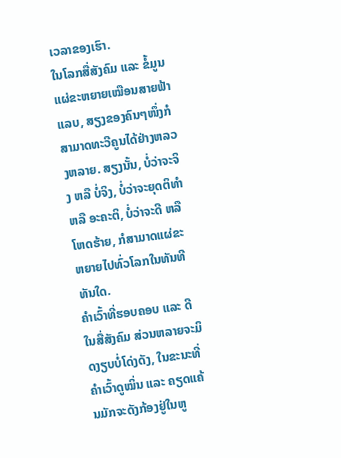ເວລາຂອງເຮົາ.
ໃນໂລກສື່ສັງຄົມ ແລະ ຂໍ້ມູນແຜ່ຂະຫຍາຍເໝືອນສາຍຟ້າແລບ, ສຽງຂອງຄົນໆໜຶ່ງກໍສາມາດທະວີຄູນໄດ້ຢ່າງຫລວງຫລາຍ. ສຽງນັ້ນ, ບໍ່ວ່າຈະຈິງ ຫລື ບໍ່ຈິງ, ບໍ່ວ່າຈະຍຸດຕິທຳ ຫລື ອະຄະຕິ, ບໍ່ວ່າຈະດີ ຫລື ໂຫດຮ້າຍ, ກໍສາມາດແຜ່ຂະຫຍາຍໄປທົ່ວໂລກໃນທັນທີທັນໃດ.
ຄຳເວົ້າທີ່ຮອບຄອບ ແລະ ດີໃນສື່ສັງຄົມ ສ່ວນຫລາຍຈະມິດງຽບບໍ່ໂດ່ງດັງ, ໃນຂະນະທີ່ຄຳເວົ້າດູໝິ່ນ ແລະ ຄຽດແຄ້ນມັກຈະດັງກ້ອງຢູ່ໃນຫູ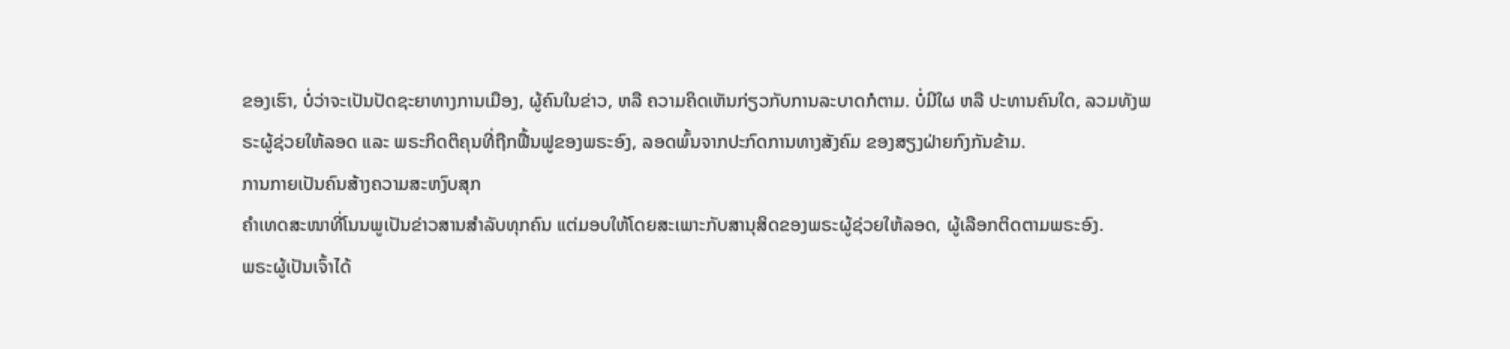ຂອງເຮົາ, ບໍ່ວ່າຈະເປັນປັດຊະຍາທາງການເມືອງ, ຜູ້ຄົນໃນຂ່າວ, ຫລື ຄວາມຄິດເຫັນກ່ຽວກັບການລະບາດກໍຕາມ. ບໍ່ມີໃຜ ຫລື ປະທານຄົນໃດ, ລວມທັງພຣະຜູ້ຊ່ວຍໃຫ້ລອດ ແລະ ພຣະກິດຕິຄຸນທີ່ຖືກຟື້ນຟູຂອງພຣະອົງ, ລອດພົ້ນຈາກປະກົດການທາງສັງຄົມ ຂອງສຽງຝ່າຍກົງກັນຂ້າມ.
ການກາຍເປັນຄົນສ້າງຄວາມສະຫງົບສຸກ
ຄຳເທດສະໜາທີ່ໂນນພູເປັນຂ່າວສານສຳລັບທຸກຄົນ ແຕ່ມອບໃຫ້ໂດຍສະເພາະກັບສານຸສິດຂອງພຣະຜູ້ຊ່ວຍໃຫ້ລອດ, ຜູ້ເລືອກຕິດຕາມພຣະອົງ.
ພຣະຜູ້ເປັນເຈົ້າໄດ້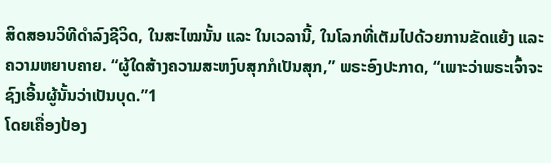ສິດສອນວິທີດຳລົງຊີວິດ, ໃນສະໄໝນັ້ນ ແລະ ໃນເວລານີ້, ໃນໂລກທີ່ເຕັມໄປດ້ວຍການຂັດແຍ້ງ ແລະ ຄວາມຫຍາບຄາຍ. “ຜູ້ໃດສ້າງຄວາມສະຫງົບສຸກກໍເປັນສຸກ,” ພຣະອົງປະກາດ, “ເພາະວ່າພຣະເຈົ້າຈະຊົງເອີ້ນຜູ້ນັ້ນວ່າເປັນບຸດ.”1
ໂດຍເຄື່ອງປ້ອງ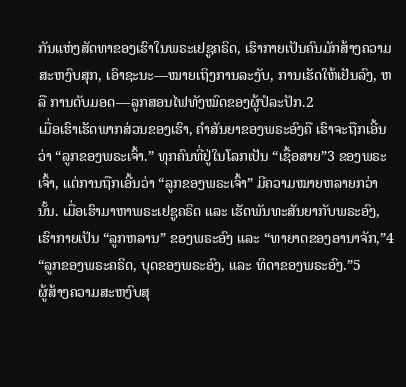ກັນແຫ່ງສັດທາຂອງເຮົາໃນພຣະເຢຊູຄຣິດ, ເຮົາກາຍເປັນຄົນມັກສ້າງຄວາມສະຫງົບສຸກ, ເອົາຊະນະ—ໝາຍເຖິງການລະງັບ, ການເຮັດໃຫ້ເຢັນລົງ, ຫລື ການດັບມອດ—ລູກສອນໄຟທັງໝົດຂອງຜູ້ປໍລະປັກ.2
ເມື່ອເຮົາເຮັດພາກສ່ວນຂອງເຮົາ, ຄຳສັນຍາຂອງພຣະອົງຄື ເຮົາຈະຖືກເອີ້ນວ່າ “ລູກຂອງພຣະເຈົ້າ.” ທຸກຄົນທີ່ຢູ່ໃນໂລກເປັນ “ເຊື້ອສາຍ”3 ຂອງພຣະເຈົ້າ, ແຕ່ການຖືກເອີ້ນວ່າ “ລູກຂອງພຣະເຈົ້າ” ມີຄວາມໝາຍຫລາຍກວ່ານັ້ນ. ເມື່ອເຮົາມາຫາພຣະເຢຊູຄຣິດ ແລະ ເຮັດພັນທະສັນຍາກັບພຣະອົງ, ເຮົາກາຍເປັນ “ລູກຫລານ” ຂອງພຣະອົງ ແລະ “ທາຍາດຂອງອານາຈັກ,”4 “ລູກຂອງພຣະຄຣິດ, ບຸດຂອງພຣະອົງ, ແລະ ທິດາຂອງພຣະອົງ.”5
ຜູ້ສ້າງຄວາມສະຫງົບສຸ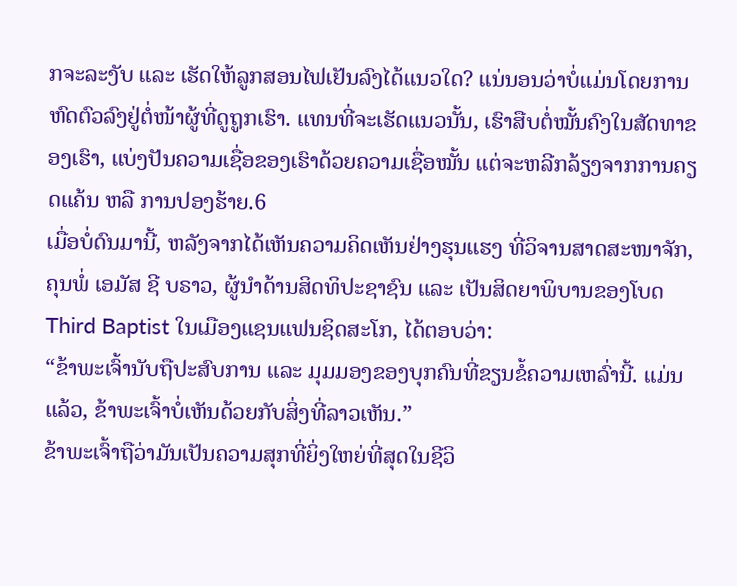ກຈະລະງັບ ແລະ ເຮັດໃຫ້ລູກສອນໄຟເຢັນລົງໄດ້ແນວໃດ? ແນ່ນອນວ່າບໍ່ແມ່ນໂດຍການຫົດຕົວລົງຢູ່ຕໍ່ໜ້າຜູ້ທີ່ດູຖູກເຮົາ. ແທນທີ່ຈະເຮັດແນວນັ້ນ, ເຮົາສືບຕໍ່ໝັ້ນຄົງໃນສັດທາຂອງເຮົາ, ແບ່ງປັນຄວາມເຊື່ອຂອງເຮົາດ້ວຍຄວາມເຊື່ອໝັ້ນ ແຕ່ຈະຫລີກລ້ຽງຈາກການຄຽດແຄ້ນ ຫລື ການປອງຮ້າຍ.6
ເມື່ອບໍ່ດົນມານີ້, ຫລັງຈາກໄດ້ເຫັນຄວາມຄິດເຫັນຢ່າງຮຸນແຮງ ທີ່ວິຈານສາດສະໜາຈັກ, ຄຸນພໍ່ ເອມັສ ຊີ ບຣາວ, ຜູ້ນຳດ້ານສິດທິປະຊາຊົນ ແລະ ເປັນສິດຍາພິບານຂອງໂບດ Third Baptist ໃນເມືອງແຊນແຟນຊິດສະໂກ, ໄດ້ຕອບວ່າ:
“ຂ້າພະເຈົ້ານັບຖືປະສົບການ ແລະ ມຸມມອງຂອງບຸກຄົນທີ່ຂຽນຂໍ້ຄວາມເຫລົ່ານີ້. ແມ່ນແລ້ວ, ຂ້າພະເຈົ້າບໍ່ເຫັນດ້ວຍກັບສິ່ງທີ່ລາວເຫັນ.”
ຂ້າພະເຈົ້າຖືວ່າມັນເປັນຄວາມສຸກທີ່ຍິ່ງໃຫຍ່ທີ່ສຸດໃນຊີວິ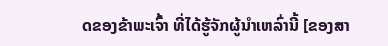ດຂອງຂ້າພະເຈົ້າ ທີ່ໄດ້ຮູ້ຈັກຜູ້ນຳເຫລົ່ານີ້ [ຂອງສາ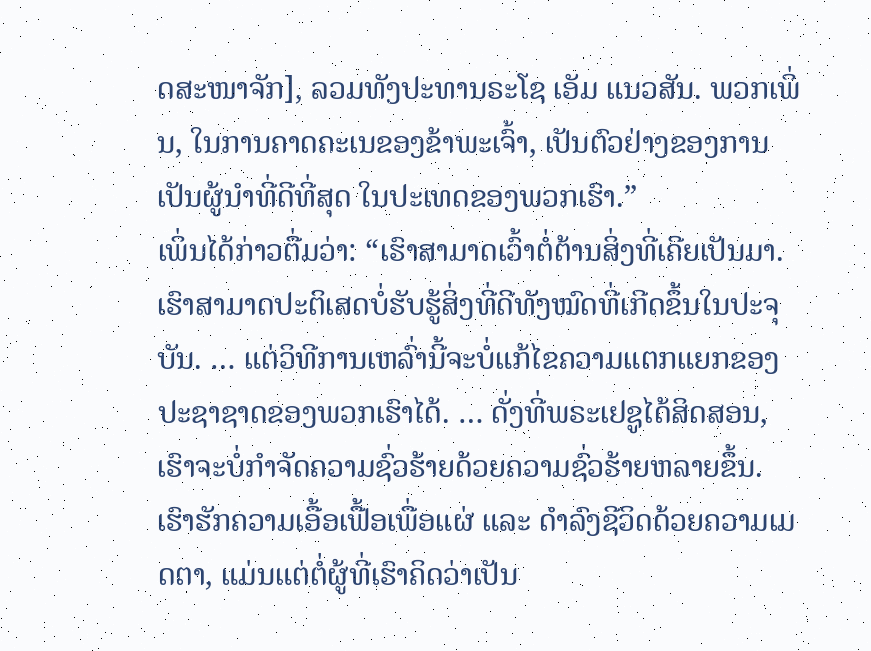ດສະໜາຈັກ], ລວມທັງປະທານຣະໂຊ ເອັມ ແນວສັນ. ພວກເພິ່ນ, ໃນການຄາດຄະເນຂອງຂ້າພະເຈົ້າ, ເປັນຕົວຢ່າງຂອງການເປັນຜູ້ນຳທີ່ດີທີ່ສຸດ ໃນປະເທດຂອງພວກເຮົາ.”
ເພິ່ນໄດ້ກ່າວຕື່ມວ່າ: “ເຮົາສາມາດເວົ້າຕໍ່ຕ້ານສິ່ງທີ່ເຄີຍເປັນມາ. ເຮົາສາມາດປະຕິເສດບໍ່ຮັບຮູ້ສິ່ງທີ່ດີທັງໝົດທີ່ເກີດຂຶ້ນໃນປະຈຸບັນ. … ແຕ່ວິທີການເຫລົ່ານີ້ຈະບໍ່ແກ້ໄຂຄວາມແຕກແຍກຂອງປະຊາຊາດຂອງພວກເຮົາໄດ້. … ດັ່ງທີ່ພຣະເຢຊູໄດ້ສິດສອນ, ເຮົາຈະບໍ່ກຳຈັດຄວາມຊົ່ວຮ້າຍດ້ວຍຄວາມຊົ່ວຮ້າຍຫລາຍຂຶ້ນ. ເຮົາຮັກຄວາມເອື້ອເຟື້ອເພື່ອແຜ່ ແລະ ດຳລົງຊີວິດດ້ວຍຄວາມເມດຕາ, ແມ່ນແຕ່ຕໍ່ຜູ້ທີ່ເຮົາຄິດວ່າເປັນ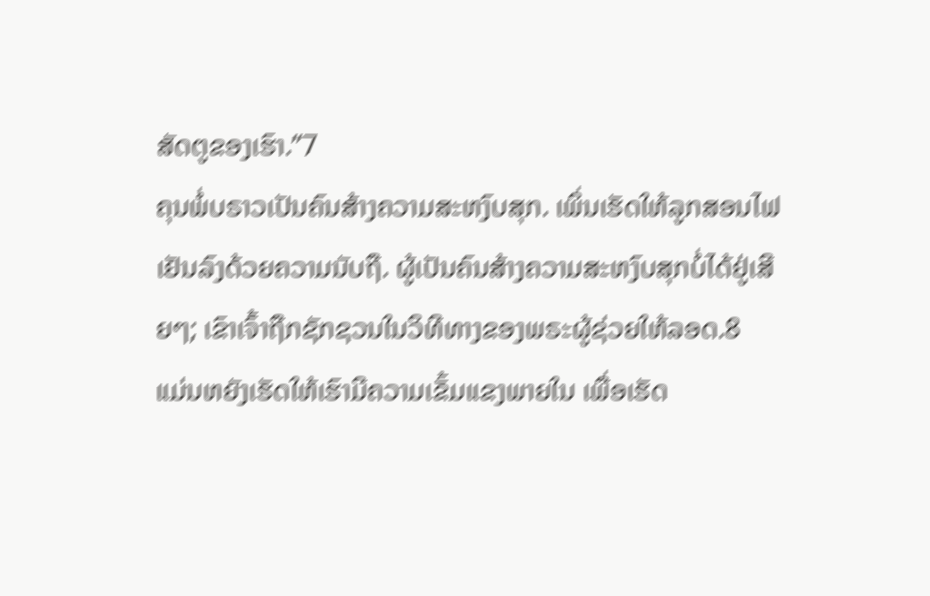ສັດຕູຂອງເຮົາ.”7
ຄຸນພໍ່ບຣາວເປັນຄົນສ້າງຄວາມສະຫງົບສຸກ. ເພິ່ນເຮັດໃຫ້ລູກສອນໄຟເຢັນລົງດ້ວຍຄວາມນັບຖື. ຜູ້ເປັນຄົນສ້າງຄວາມສະຫງົບສຸກບໍ່ໄດ້ຢູ່ເສີຍໆ; ເຂົາເຈົ້າຖືກຊັກຊວນໃນວິທີທາງຂອງພຣະຜູ້ຊ່ວຍໃຫ້ລອດ.8
ແມ່ນຫຍັງເຮັດໃຫ້ເຮົາມີຄວາມເຂັ້ມແຂງພາຍໃນ ເພື່ອເຮັດ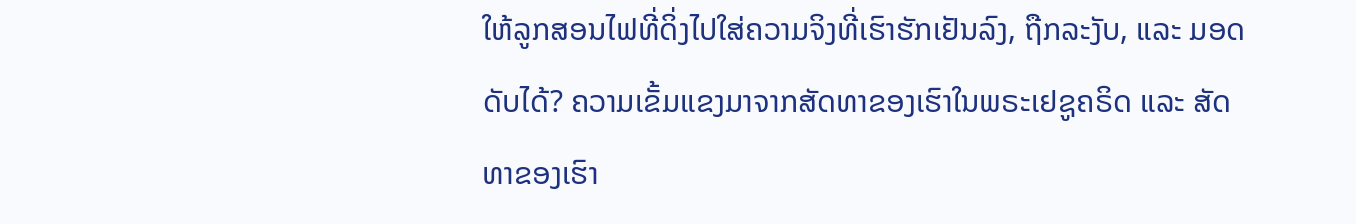ໃຫ້ລູກສອນໄຟທີ່ດິ່ງໄປໃສ່ຄວາມຈິງທີ່ເຮົາຮັກເຢັນລົງ, ຖືກລະງັບ, ແລະ ມອດດັບໄດ້? ຄວາມເຂັ້ມແຂງມາຈາກສັດທາຂອງເຮົາໃນພຣະເຢຊູຄຣິດ ແລະ ສັດທາຂອງເຮົາ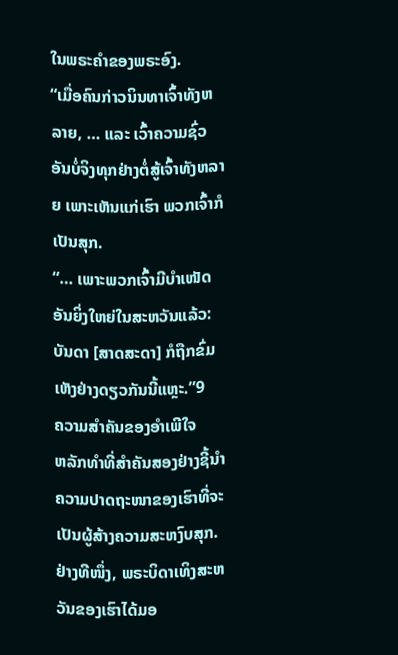ໃນພຣະຄຳຂອງພຣະອົງ.
“ເມື່ອຄົນກ່າວນິນທາເຈົ້າທັງຫລາຍ, … ແລະ ເວົ້າຄວາມຊົ່ວອັນບໍ່ຈິງທຸກຢ່າງຕໍ່ສູ້ເຈົ້າທັງຫລາຍ ເພາະເຫັນແກ່ເຮົາ ພວກເຈົ້າກໍເປັນສຸກ.
“… ເພາະພວກເຈົ້າມີບຳເໜັດອັນຍິ່ງໃຫຍ່ໃນສະຫວັນແລ້ວ: ບັນດາ [ສາດສະດາ] ກໍຖືກຂົ່ມເຫັງຢ່າງດຽວກັນນີ້ແຫຼະ.”9
ຄວາມສຳຄັນຂອງອຳເພີໃຈ
ຫລັກທຳທີ່ສຳຄັນສອງຢ່າງຊີ້ນຳຄວາມປາດຖະໜາຂອງເຮົາທີ່ຈະເປັນຜູ້ສ້າງຄວາມສະຫງົບສຸກ.
ຢ່າງທີໜຶ່ງ, ພຣະບິດາເທິງສະຫວັນຂອງເຮົາໄດ້ມອ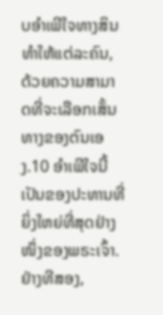ບອຳເພີໃຈທາງສິນທຳໃຫ້ແຕ່ລະຄົນ, ດ້ວຍຄວາມສາມາດທີ່ຈະເລືອກເສັ້ນທາງຂອງຕົນເອງ.10 ອຳເພີໃຈນີ້ເປັນຂອງປະທານທີ່ຍິ່ງໃຫຍ່ທີ່ສຸດຢ່າງໜຶ່ງຂອງພຣະເຈົ້າ.
ຢ່າງທີສອງ,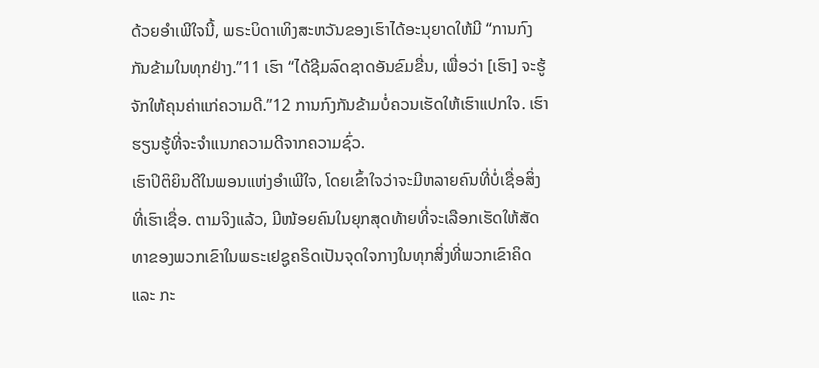ດ້ວຍອຳເພີໃຈນີ້, ພຣະບິດາເທິງສະຫວັນຂອງເຮົາໄດ້ອະນຸຍາດໃຫ້ມີ “ການກົງກັນຂ້າມໃນທຸກຢ່າງ.”11 ເຮົາ “ໄດ້ຊີມລົດຊາດອັນຂົມຂື່ນ, ເພື່ອວ່າ [ເຮົາ] ຈະຮູ້ຈັກໃຫ້ຄຸນຄ່າແກ່ຄວາມດີ.”12 ການກົງກັນຂ້າມບໍ່ຄວນເຮັດໃຫ້ເຮົາແປກໃຈ. ເຮົາຮຽນຮູ້ທີ່ຈະຈຳແນກຄວາມດີຈາກຄວາມຊົ່ວ.
ເຮົາປິຕິຍິນດີໃນພອນແຫ່ງອຳເພີໃຈ, ໂດຍເຂົ້າໃຈວ່າຈະມີຫລາຍຄົນທີ່ບໍ່ເຊື່ອສິ່ງທີ່ເຮົາເຊື່ອ. ຕາມຈິງແລ້ວ, ມີໜ້ອຍຄົນໃນຍຸກສຸດທ້າຍທີ່ຈະເລືອກເຮັດໃຫ້ສັດທາຂອງພວກເຂົາໃນພຣະເຢຊູຄຣິດເປັນຈຸດໃຈກາງໃນທຸກສິ່ງທີ່ພວກເຂົາຄິດ ແລະ ກະ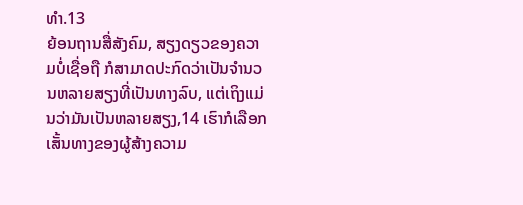ທຳ.13
ຍ້ອນຖານສື່ສັງຄົມ, ສຽງດຽວຂອງຄວາມບໍ່ເຊື່ອຖື ກໍສາມາດປະກົດວ່າເປັນຈຳນວນຫລາຍສຽງທີ່ເປັນທາງລົບ, ແຕ່ເຖິງແມ່ນວ່າມັນເປັນຫລາຍສຽງ,14 ເຮົາກໍເລືອກເສັ້ນທາງຂອງຜູ້ສ້າງຄວາມ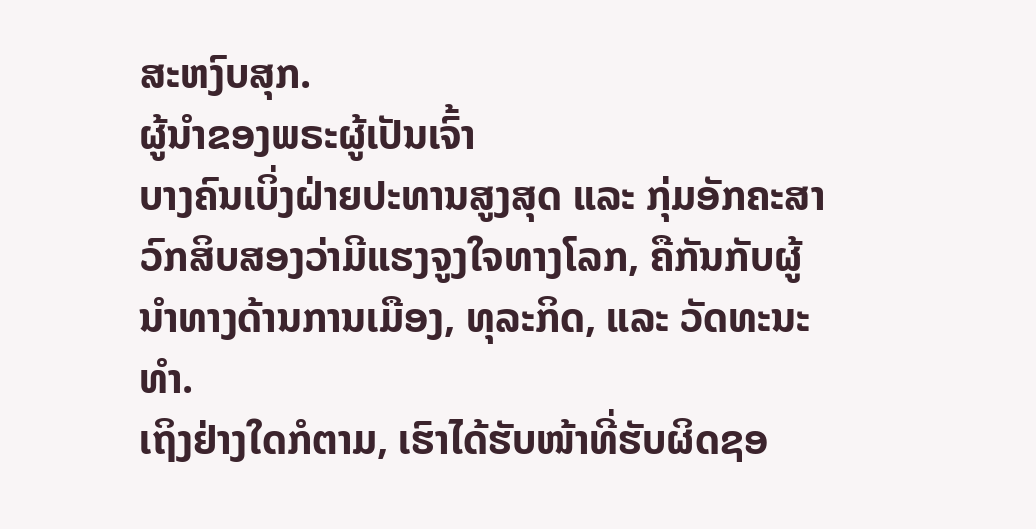ສະຫງົບສຸກ.
ຜູ້ນຳຂອງພຣະຜູ້ເປັນເຈົ້າ
ບາງຄົນເບິ່ງຝ່າຍປະທານສູງສຸດ ແລະ ກຸ່ມອັກຄະສາວົກສິບສອງວ່າມີແຮງຈູງໃຈທາງໂລກ, ຄືກັນກັບຜູ້ນຳທາງດ້ານການເມືອງ, ທຸລະກິດ, ແລະ ວັດທະນະທຳ.
ເຖິງຢ່າງໃດກໍຕາມ, ເຮົາໄດ້ຮັບໜ້າທີ່ຮັບຜິດຊອ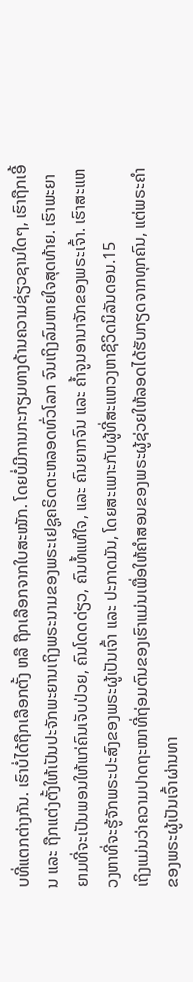ບທີ່ແຕກຕ່າງກັນ. ເຮົາບໍ່ໄດ້ຖືກເລືອກຕັ້ງ ຫລື ຖືກເລືອກຈາກໃບສະໝັກ. ໂດຍບໍ່ມີການກະກຽມທາງດ້ານຄວາມຊ່ຽວຊານໃດໆ, ເຮົາຖືກເອີ້ນ ແລະ ຖືກແຕ່ງຕັ້ງໃຫ້ເປັນປະຈັກພະຍານເຖິງພຣະນາມຂອງພຣະເຢຊູຄຣິດຕະຫລອດທົ່ວໂລກ ຈົນເຖິງລົມຫາຍໃຈສຸດທ້າຍ. ເຮົາພະຍາຍາມທີ່ຈະເປັນພອນໃຫ້ແກ່ຄົນເຈັບປ່ວຍ, ຄົນໂດດດ່ຽວ, ຄົນທໍ້ແທ້ໃຈ, ແລະ ຄົນຍາກຈົນ ແລະ ຄ້ຳຈູນອານາຈັກຂອງພຣະເຈົ້າ. ເຮົາສະແຫວງຫາທີ່ຈະຮູ້ຈັກພຣະປະສົງຂອງພຣະຜູ້ເປັນເຈົ້າ ແລະ ປະກາດມັນ, ໂດຍສະເພາະກັບຜູ້ທີ່ສະແຫວງຫາຊີວິດນິລັນດອນ.15
ເຖິງແມ່ນວ່າຄວາມປາດຖະໜາທີ່ຖ່ອມຕົນຂອງເຮົາແມ່ນເພື່ອໃຫ້ຄຳສອນຂອງພຣະຜູ້ຊ່ວຍໃຫ້ລອດໄດ້ຮັບກຽດຈາກທຸກຄົນ, ແຕ່ພຣະຄຳຂອງພຣະຜູ້ເປັນເຈົ້າຜ່ານທາ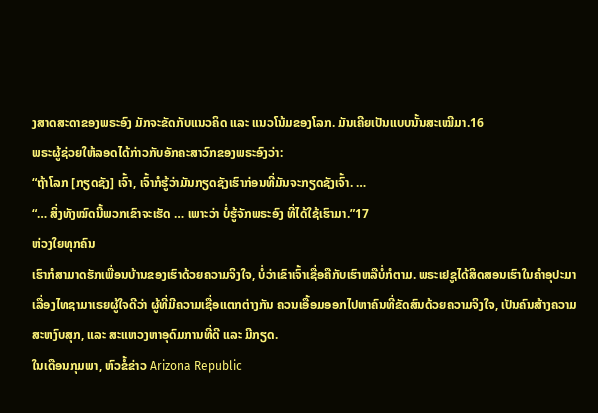ງສາດສະດາຂອງພຣະອົງ ມັກຈະຂັດກັບແນວຄິດ ແລະ ແນວໂນ້ມຂອງໂລກ. ມັນເຄີຍເປັນແບບນັ້ນສະເໝີມາ.16
ພຣະຜູ້ຊ່ວຍໃຫ້ລອດໄດ້ກ່າວກັບອັກຄະສາວົກຂອງພຣະອົງວ່າ:
“ຖ້າໂລກ [ກຽດຊັງ] ເຈົ້າ, ເຈົ້າກໍຮູ້ວ່າມັນກຽດຊັງເຮົາກ່ອນທີ່ມັນຈະກຽດຊັງເຈົ້າ. …
“… ສິ່ງທັງໝົດນີ້ພວກເຂົາຈະເຮັດ … ເພາະວ່າ ບໍ່ຮູ້ຈັກພຣະອົງ ທີ່ໄດ້ໃຊ້ເຮົາມາ.”17
ຫ່ວງໃຍທຸກຄົນ
ເຮົາກໍສາມາດຮັກເພື່ອນບ້ານຂອງເຮົາດ້ວຍຄວາມຈິງໃຈ, ບໍ່ວ່າເຂົາເຈົ້າເຊື່ອຄືກັບເຮົາຫລືບໍ່ກໍຕາມ. ພຣະເຢຊູໄດ້ສິດສອນເຮົາໃນຄຳອຸປະມາເລື່ອງໄທຊາມາເຣຍຜູ້ໃຈດີວ່າ ຜູ້ທີ່ມີຄວາມເຊື່ອແຕກຕ່າງກັນ ຄວນເອື້ອມອອກໄປຫາຄົນທີ່ຂັດສົນດ້ວຍຄວາມຈິງໃຈ, ເປັນຄົນສ້າງຄວາມສະຫງົບສຸກ, ແລະ ສະແຫວງຫາອຸດົມການທີ່ດີ ແລະ ມີກຽດ.
ໃນເດືອນກຸມພາ, ຫົວຂໍ້ຂ່າວ Arizona Republic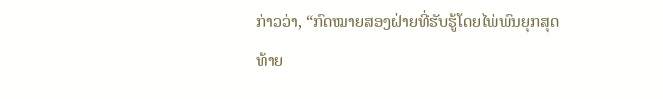ກ່າວວ່າ, “ກົດໝາຍສອງຝ່າຍທີ່ຮັບຮູ້ໂດຍໄພ່ພົນຍຸກສຸດທ້າຍ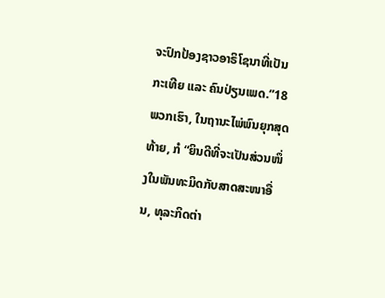ຈະປົກປ້ອງຊາວອາຣິໂຊນາທີ່ເປັນກະເທີຍ ແລະ ຄົນປ່ຽນເພດ.”18
ພວກເຮົາ, ໃນຖານະໄພ່ພົນຍຸກສຸດທ້າຍ, ກໍ “ຍິນດີທີ່ຈະເປັນສ່ວນໜຶ່ງໃນພັນທະມິດກັບສາດສະໜາອື່ນ, ທຸລະກິດຕ່າ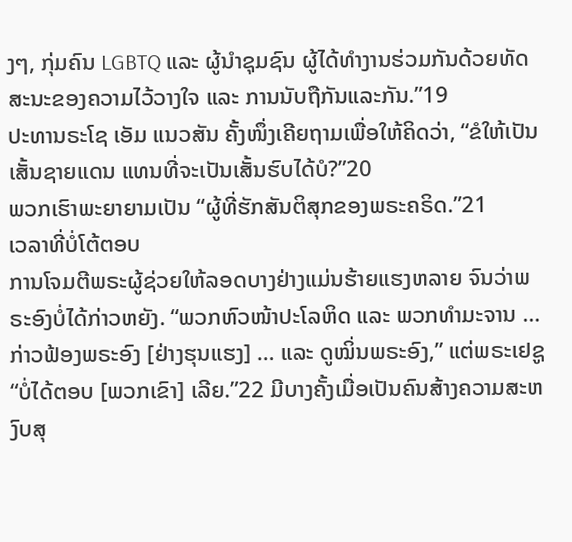ງໆ, ກຸ່ມຄົນ LGBTQ ແລະ ຜູ້ນຳຊຸມຊົນ ຜູ້ໄດ້ທຳງານຮ່ວມກັນດ້ວຍທັດສະນະຂອງຄວາມໄວ້ວາງໃຈ ແລະ ການນັບຖືກັນແລະກັນ.”19
ປະທານຣະໂຊ ເອັມ ແນວສັນ ຄັ້ງໜຶ່ງເຄີຍຖາມເພື່ອໃຫ້ຄິດວ່າ, “ຂໍໃຫ້ເປັນເສັ້ນຊາຍແດນ ແທນທີ່ຈະເປັນເສັ້ນຮົບໄດ້ບໍ?”20
ພວກເຮົາພະຍາຍາມເປັນ “ຜູ້ທີ່ຮັກສັນຕິສຸກຂອງພຣະຄຣິດ.”21
ເວລາທີ່ບໍ່ໂຕ້ຕອບ
ການໂຈມຕີພຣະຜູ້ຊ່ວຍໃຫ້ລອດບາງຢ່າງແມ່ນຮ້າຍແຮງຫລາຍ ຈົນວ່າພຣະອົງບໍ່ໄດ້ກ່າວຫຍັງ. “ພວກຫົວໜ້າປະໂລຫິດ ແລະ ພວກທຳມະຈານ … ກ່າວຟ້ອງພຣະອົງ [ຢ່າງຮຸນແຮງ] … ແລະ ດູໝິ່ນພຣະອົງ,” ແຕ່ພຣະເຢຊູ “ບໍ່ໄດ້ຕອບ [ພວກເຂົາ] ເລີຍ.”22 ມີບາງຄັ້ງເມື່ອເປັນຄົນສ້າງຄວາມສະຫງົບສຸ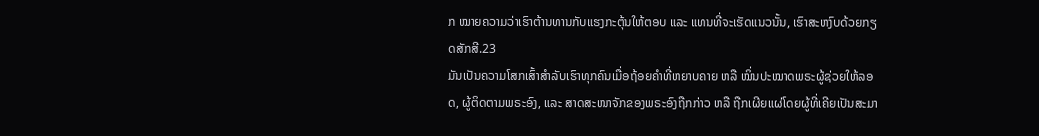ກ ໝາຍຄວາມວ່າເຮົາຕ້ານທານກັບແຮງກະຕຸ້ນໃຫ້ຕອບ ແລະ ແທນທີ່ຈະເຮັດແນວນັ້ນ, ເຮົາສະຫງົບດ້ວຍກຽດສັກສີ.23
ມັນເປັນຄວາມໂສກເສົ້າສຳລັບເຮົາທຸກຄົນເມື່ອຖ້ອຍຄຳທີ່ຫຍາບຄາຍ ຫລື ໝິ່ນປະໝາດພຣະຜູ້ຊ່ວຍໃຫ້ລອດ, ຜູ້ຕິດຕາມພຣະອົງ, ແລະ ສາດສະໜາຈັກຂອງພຣະອົງຖືກກ່າວ ຫລື ຖືກເຜີຍແຜ່ໂດຍຜູ້ທີ່ເຄີຍເປັນສະມາ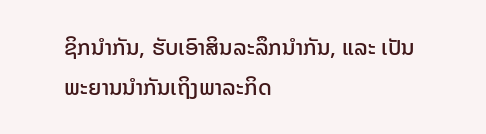ຊິກນຳກັນ, ຮັບເອົາສິນລະລຶກນຳກັນ, ແລະ ເປັນພະຍານນຳກັນເຖິງພາລະກິດ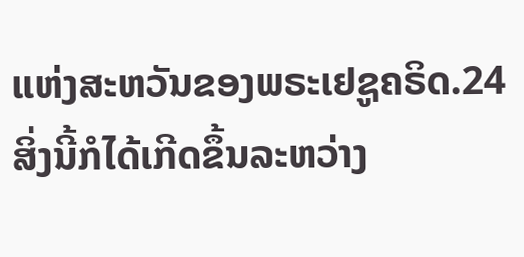ແຫ່ງສະຫວັນຂອງພຣະເຢຊູຄຣິດ.24
ສິ່ງນີ້ກໍໄດ້ເກີດຂຶ້ນລະຫວ່າງ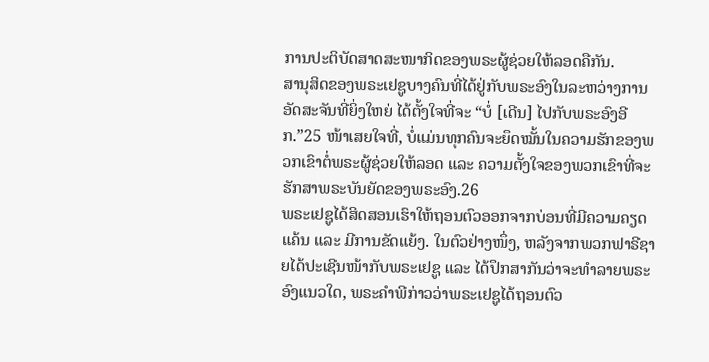ການປະຕິບັດສາດສະໜາກິດຂອງພຣະຜູ້ຊ່ວຍໃຫ້ລອດຄືກັນ.
ສານຸສິດຂອງພຣະເຢຊູບາງຄົນທີ່ໄດ້ຢູ່ກັບພຣະອົງໃນລະຫວ່າງການອັດສະຈັນທີ່ຍິ່ງໃຫຍ່ ໄດ້ຕັ້ງໃຈທີ່ຈະ “ບໍ່ [ເດີນ] ໄປກັບພຣະອົງອີກ.”25 ໜ້າເສຍໃຈທີ່, ບໍ່ແມ່ນທຸກຄົນຈະຍຶດໝັ້ນໃນຄວາມຮັກຂອງພວກເຂົາຕໍ່ພຣະຜູ້ຊ່ວຍໃຫ້ລອດ ແລະ ຄວາມຕັ້ງໃຈຂອງພວກເຂົາທີ່ຈະຮັກສາພຣະບັນຍັດຂອງພຣະອົງ.26
ພຣະເຢຊູໄດ້ສິດສອນເຮົາໃຫ້ຖອນຕົວອອກຈາກບ່ອນທີ່ມີຄວາມຄຽດແຄ້ນ ແລະ ມີການຂັດແຍ້ງ. ໃນຕົວຢ່າງໜຶ່ງ, ຫລັງຈາກພວກຟາຣີຊາຍໄດ້ປະເຊີນໜ້າກັບພຣະເຢຊູ ແລະ ໄດ້ປຶກສາກັນວ່າຈະທຳລາຍພຣະອົງແນວໃດ, ພຣະຄຳພີກ່າວວ່າພຣະເຢຊູໄດ້ຖອນຕົວ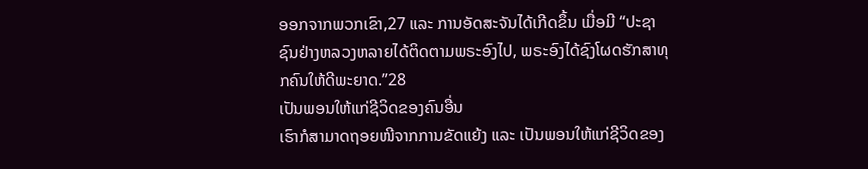ອອກຈາກພວກເຂົາ,27 ແລະ ການອັດສະຈັນໄດ້ເກີດຂຶ້ນ ເມື່ອມີ “ປະຊາຊົນຢ່າງຫລວງຫລາຍໄດ້ຕິດຕາມພຣະອົງໄປ, ພຣະອົງໄດ້ຊົງໂຜດຮັກສາທຸກຄົນໃຫ້ດີພະຍາດ.”28
ເປັນພອນໃຫ້ແກ່ຊີວິດຂອງຄົນອື່ນ
ເຮົາກໍສາມາດຖອຍໜີຈາກການຂັດແຍ້ງ ແລະ ເປັນພອນໃຫ້ແກ່ຊີວິດຂອງ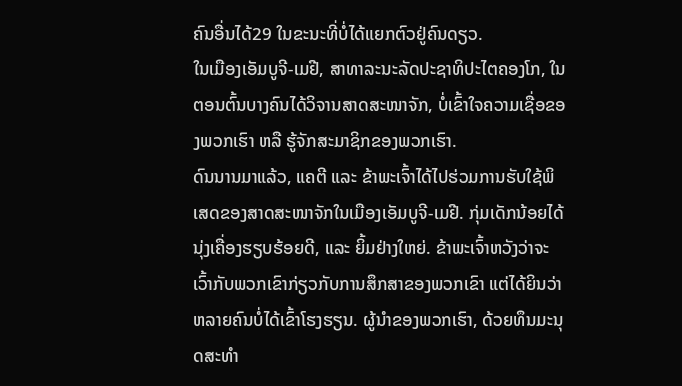ຄົນອື່ນໄດ້29 ໃນຂະນະທີ່ບໍ່ໄດ້ແຍກຕົວຢູ່ຄົນດຽວ.
ໃນເມືອງເອັມບູຈີ-ເມຢີ, ສາທາລະນະລັດປະຊາທິປະໄຕຄອງໂກ, ໃນຕອນຕົ້ນບາງຄົນໄດ້ວິຈານສາດສະໜາຈັກ, ບໍ່ເຂົ້າໃຈຄວາມເຊື່ອຂອງພວກເຮົາ ຫລື ຮູ້ຈັກສະມາຊິກຂອງພວກເຮົາ.
ດົນນານມາແລ້ວ, ແຄຕີ ແລະ ຂ້າພະເຈົ້າໄດ້ໄປຮ່ວມການຮັບໃຊ້ພິເສດຂອງສາດສະໜາຈັກໃນເມືອງເອັມບູຈີ-ເມຢີ. ກຸ່ມເດັກນ້ອຍໄດ້ນຸ່ງເຄື່ອງຮຽບຮ້ອຍດີ, ແລະ ຍິ້ມຢ່າງໃຫຍ່. ຂ້າພະເຈົ້າຫວັງວ່າຈະເວົ້າກັບພວກເຂົາກ່ຽວກັບການສຶກສາຂອງພວກເຂົາ ແຕ່ໄດ້ຍິນວ່າຫລາຍຄົນບໍ່ໄດ້ເຂົ້າໂຮງຮຽນ. ຜູ້ນຳຂອງພວກເຮົາ, ດ້ວຍທຶນມະນຸດສະທຳ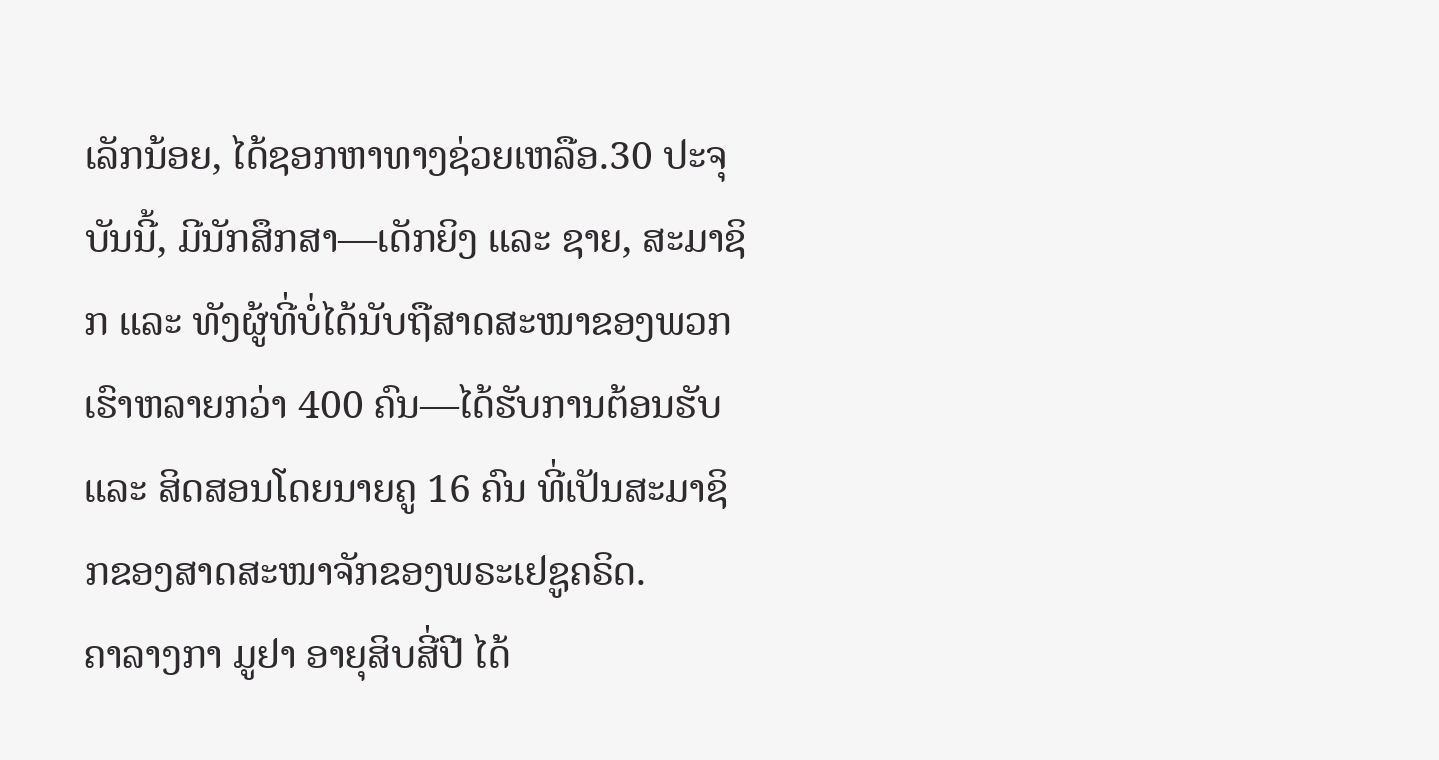ເລັກນ້ອຍ, ໄດ້ຊອກຫາທາງຊ່ວຍເຫລືອ.30 ປະຈຸບັນນີ້, ມີນັກສຶກສາ—ເດັກຍິງ ແລະ ຊາຍ, ສະມາຊິກ ແລະ ທັງຜູ້ທີ່ບໍ່ໄດ້ນັບຖືສາດສະໜາຂອງພວກເຮົາຫລາຍກວ່າ 400 ຄົນ—ໄດ້ຮັບການຕ້ອນຮັບ ແລະ ສິດສອນໂດຍນາຍຄູ 16 ຄົນ ທີ່ເປັນສະມາຊິກຂອງສາດສະໜາຈັກຂອງພຣະເຢຊູຄຣິດ.
ຄາລາງກາ ມູຢາ ອາຍຸສິບສີ່ປີ ໄດ້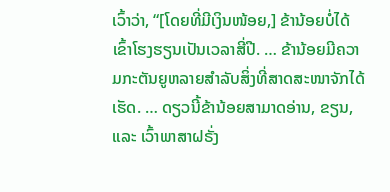ເວົ້າວ່າ, “[ໂດຍທີ່ມີເງິນໜ້ອຍ,] ຂ້ານ້ອຍບໍ່ໄດ້ເຂົ້າໂຮງຮຽນເປັນເວລາສີ່ປີ. … ຂ້ານ້ອຍມີຄວາມກະຕັນຍູຫລາຍສຳລັບສິ່ງທີ່ສາດສະໜາຈັກໄດ້ເຮັດ. … ດຽວນີ້ຂ້ານ້ອຍສາມາດອ່ານ, ຂຽນ, ແລະ ເວົ້າພາສາຝຣັ່ງ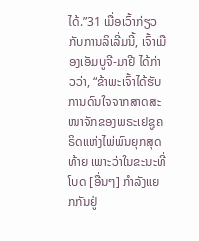ໄດ້.”31 ເມື່ອເວົ້າກ່ຽວກັບການລິເລີ່ມນີ້, ເຈົ້າເມືອງເອັມບູຈີ-ມາຢີ ໄດ້ກ່າວວ່າ, “ຂ້າພະເຈົ້າໄດ້ຮັບການດົນໃຈຈາກສາດສະໜາຈັກຂອງພຣະເຢຊູຄຣິດແຫ່ງໄພ່ພົນຍຸກສຸດທ້າຍ ເພາະວ່າໃນຂະນະທີ່ໂບດ [ອື່ນໆ] ກຳລັງແຍກກັນຢູ່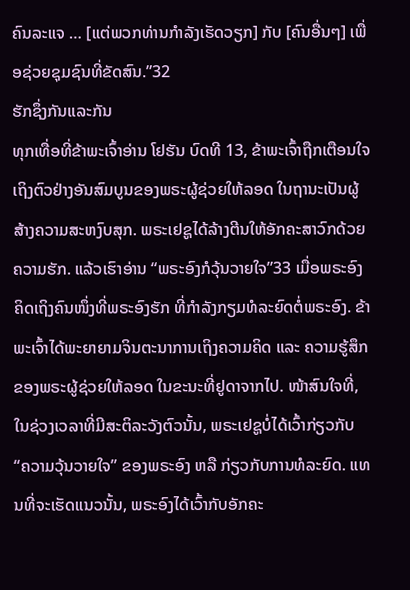ຄົນລະແຈ … [ແຕ່ພວກທ່ານກຳລັງເຮັດວຽກ] ກັບ [ຄົນອື່ນໆ] ເພື່ອຊ່ວຍຊຸມຊົນທີ່ຂັດສົນ.”32
ຮັກຊຶ່ງກັນແລະກັນ
ທຸກເທື່ອທີ່ຂ້າພະເຈົ້າອ່ານ ໂຢຮັນ ບົດທີ 13, ຂ້າພະເຈົ້າຖືກເຕືອນໃຈເຖິງຕົວຢ່າງອັນສົມບູນຂອງພຣະຜູ້ຊ່ວຍໃຫ້ລອດ ໃນຖານະເປັນຜູ້ສ້າງຄວາມສະຫງົບສຸກ. ພຣະເຢຊູໄດ້ລ້າງຕີນໃຫ້ອັກຄະສາວົກດ້ວຍຄວາມຮັກ. ແລ້ວເຮົາອ່ານ “ພຣະອົງກໍວຸ້ນວາຍໃຈ”33 ເມື່ອພຣະອົງຄິດເຖິງຄົນໜຶ່ງທີ່ພຣະອົງຮັກ ທີ່ກຳລັງກຽມທໍລະຍົດຕໍ່ພຣະອົງ. ຂ້າພະເຈົ້າໄດ້ພະຍາຍາມຈິນຕະນາການເຖິງຄວາມຄິດ ແລະ ຄວາມຮູ້ສຶກຂອງພຣະຜູ້ຊ່ວຍໃຫ້ລອດ ໃນຂະນະທີ່ຢູດາຈາກໄປ. ໜ້າສົນໃຈທີ່, ໃນຊ່ວງເວລາທີ່ມີສະຕິລະວັງຕົວນັ້ນ, ພຣະເຢຊູບໍ່ໄດ້ເວົ້າກ່ຽວກັບ “ຄວາມວຸ້ນວາຍໃຈ” ຂອງພຣະອົງ ຫລື ກ່ຽວກັບການທໍລະຍົດ. ແທນທີ່ຈະເຮັດແນວນັ້ນ, ພຣະອົງໄດ້ເວົ້າກັບອັກຄະ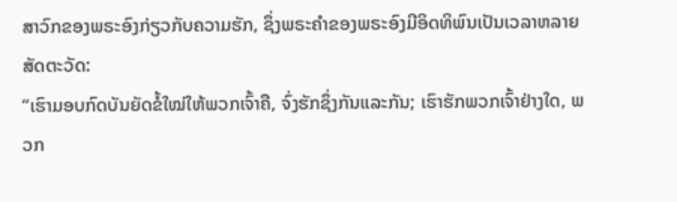ສາວົກຂອງພຣະອົງກ່ຽວກັບຄວາມຮັກ, ຊຶ່ງພຣະຄຳຂອງພຣະອົງມີອິດທິພົນເປັນເວລາຫລາຍສັດຕະວັດ:
“ເຮົາມອບກົດບັນຍັດຂໍ້ໃໝ່ໃຫ້ພວກເຈົ້າຄື, ຈົ່ງຮັກຊຶ່ງກັນແລະກັນ; ເຮົາຮັກພວກເຈົ້າຢ່າງໃດ, ພວກ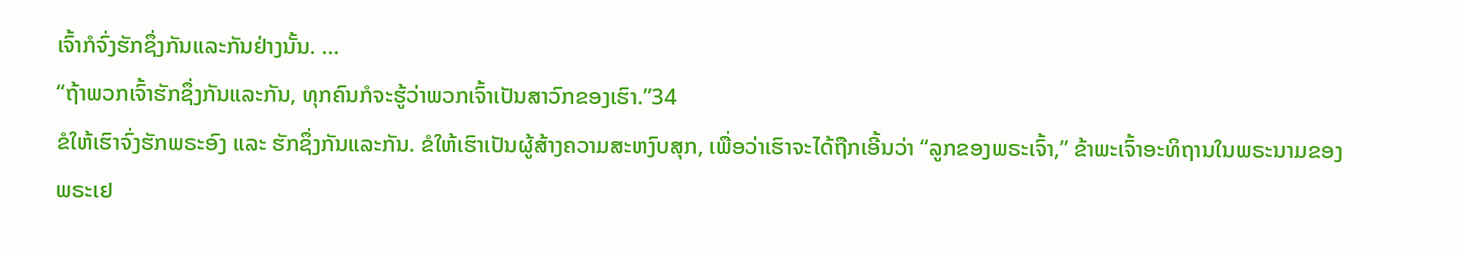ເຈົ້າກໍຈົ່ງຮັກຊຶ່ງກັນແລະກັນຢ່າງນັ້ນ. …
“ຖ້າພວກເຈົ້າຮັກຊຶ່ງກັນແລະກັນ, ທຸກຄົນກໍຈະຮູ້ວ່າພວກເຈົ້າເປັນສາວົກຂອງເຮົາ.”34
ຂໍໃຫ້ເຮົາຈົ່ງຮັກພຣະອົງ ແລະ ຮັກຊຶ່ງກັນແລະກັນ. ຂໍໃຫ້ເຮົາເປັນຜູ້ສ້າງຄວາມສະຫງົບສຸກ, ເພື່ອວ່າເຮົາຈະໄດ້ຖືກເອີ້ນວ່າ “ລູກຂອງພຣະເຈົ້າ,” ຂ້າພະເຈົ້າອະທິຖານໃນພຣະນາມຂອງພຣະເຢ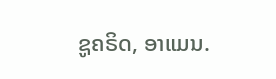ຊູຄຣິດ, ອາແມນ.